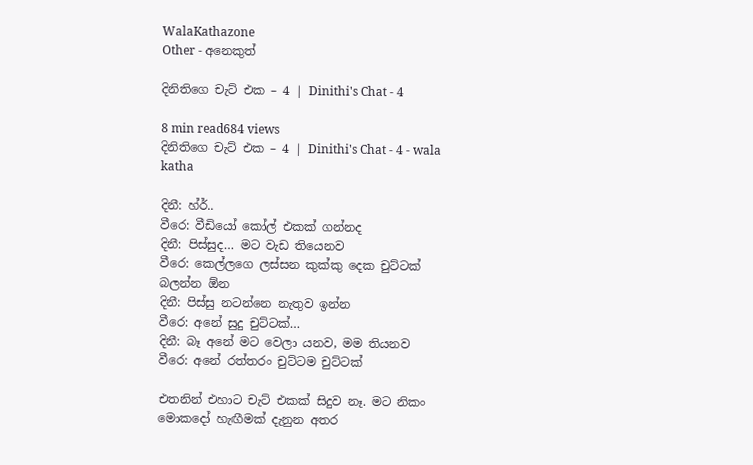WalaKathazone
Other - අනෙකුත්

දිනිතිගෙ චැට් එක – 4 | Dinithi's Chat - 4

8 min read684 views
දිනිතිගෙ චැට් එක – 4 | Dinithi's Chat - 4 - wala katha

දිනී: හ්ර්..
වීරෙ: වීඩියෝ කෝල් එකක් ගන්නද
දිනී: පිස්සුද… මට වැඩ තියෙනව
වීරෙ: කෙල්ලගෙ ලස්සන කුක්කු දෙක චුට්ටක් බලන්න ඕන
දිනී: පිස්සු නටන්නෙ නැතුව ඉන්න
වීරෙ: අනේ සුදු චුට්ටක්…
දිනී: බෑ අනේ මට වෙලා යනව, මම තියනව
වීරෙ: අනේ රත්තරං චුට්ටම චුට්ටක්

එතනින් එහාට චැට් එකක් සිදුව නෑ. මට නිකං මොකදෝ හැඟීමක් දැනුන අතර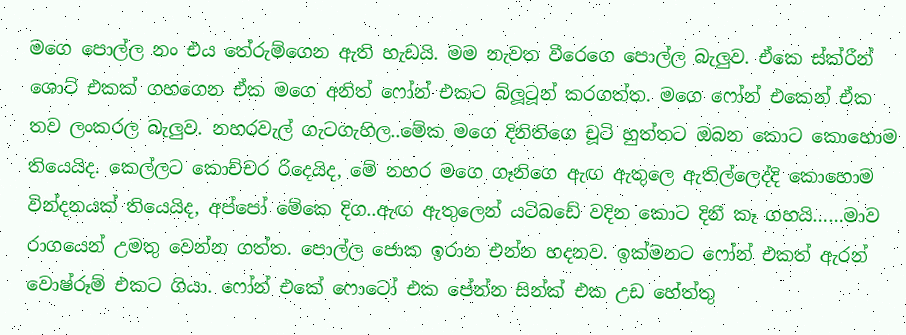මගෙ පොල්ල නං එය තේරුම්ගෙන ඇති හැඩයි. මම නැවත වීරෙගෙ පොල්ල බැලුව. ඒකෙ ස්ක්රීන් ශොට් එකක් ගහගෙන ඒක මගෙ අනිත් ෆෝන් එකට බ්ලූටූන් කරගත්ත. මගෙ ෆෝන් එකෙන් ඒක තව ලංකරල බැලුව. නහරවැල් ගැටගැහිල..මේක මගෙ දිනිතිගෙ චූටි හුත්තට ඔබන කොට කොහොම තියෙයිද. කෙල්ලට කොච්චර රිදෙයිද, මේ නහර මගෙ ගෑනිගෙ ඇඟ ඇතුලෙ ඇතිල්ලෙද්දි කොහොම වින්දනයක් තියෙයිද, අප්පෝ මේකෙ දිග..ඇඟ ඇතුලෙන් යටිබඩේ වදින කොට දිනී කෑ ගහයි……මාව රාගයෙන් උමතු වෙන්න ගත්ත. පොල්ල ජොක ඉරාන එන්න හදනව. ඉක්මනට ෆෝන් එකත් ඇරන් වොෂ්රූම් එකට ගියා. ෆෝන් එකේ ෆොටෝ එක පේන්න සින්ක් එක උඩ හේත්තු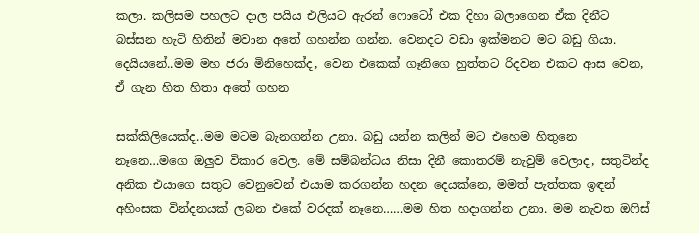කලා. කලිසම පහලට දාල පයිය එලියට ඇරන් ෆොටෝ එක දිහා බලාගෙන ඒක දිනීට බස්සන හැටි හිතින් මවාන අතේ ගහන්න ගන්න. වෙනදට වඩා ඉක්මනට මට බඩු ගියා. දෙයියනේ..මම මහ ජරා මිනිහෙක්ද, වෙන එකෙක් ගෑනිගෙ හුත්තට රිදවන එකට ආස වෙන, ඒ ගැන හිත හිතා අතේ ගහන

සක්කිලියෙක්ද..මම මටම බැනගන්න උනා. බඩු යන්න කලින් මට එහෙම හිතුනෙ නෑනෙ…මගෙ ඔලුව විකාර වෙල. මේ සම්බන්ධය නිසා දිනී කොතරම් නැවුම් වෙලාද, සතුටින්ද අනික එයාගෙ සතුට වෙනුවෙන් එයාම කරගන්න හදන දෙයක්නෙ, මමත් පැත්තක ඉඳන් අහිංසක වින්දනයක් ලබන එකේ වරදක් නෑනෙ……මම හිත හදාගන්න උනා. මම නැවත ඔෆිස්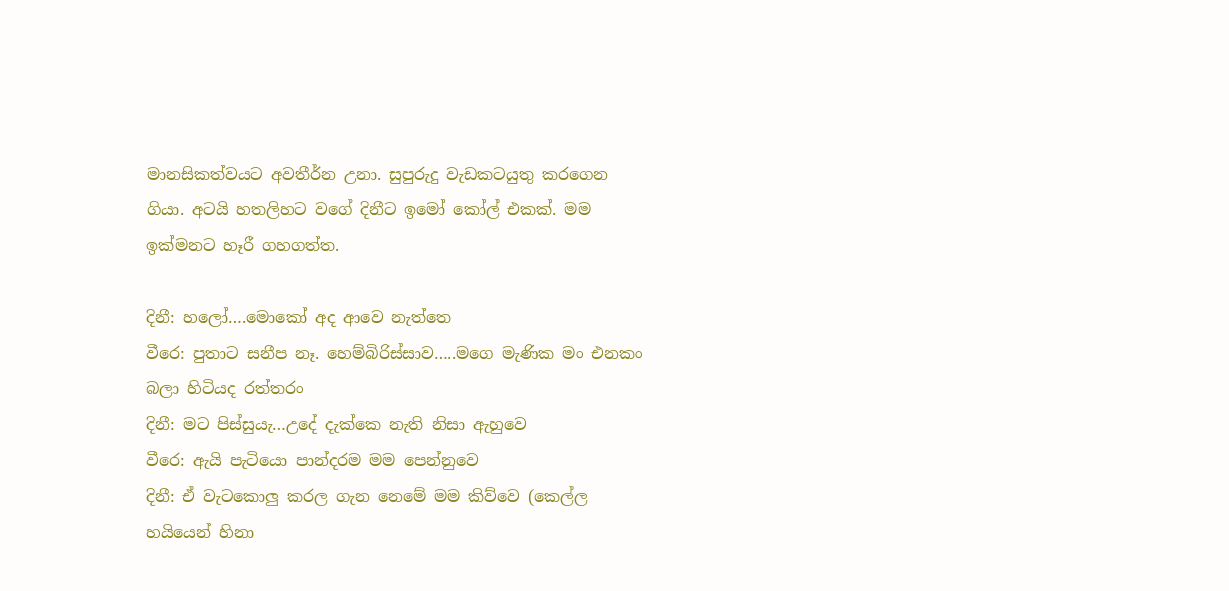මානසිකත්වයට අවතීර්න උනා. සුපුරුදු වැඩකටයුතු කරගෙන ගියා. අටයි හතලිහට වගේ දිනීට ඉමෝ කෝල් එකක්. මම ඉක්මනට හෑරී ගහගත්ත.

දිනී: හලෝ….මොකෝ අද ආවෙ නැත්තෙ
වීරෙ: පුතාට සනීප නෑ. හෙම්බිරිස්සාව…..මගෙ මැණික මං එනකං බලා හිටියද රත්තරං
දිනී: මට පිස්සුයැ…උදේ දැක්කෙ නැති නිසා ඇහුවෙ
වීරෙ: ඇයි පැටියො පාන්දරම මම පෙන්නුවෙ
දිනී: ඒ වැටකොලු කරල ගැන නෙමේ මම කිව්වෙ (කෙල්ල හයියෙන් හිනා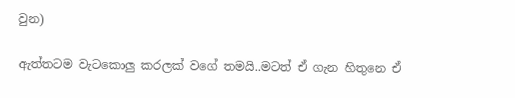වුන)

ඇත්තටම වැටකොලු කරලක් වගේ තමයි..මටත් ඒ ගැන හිතුනෙ ඒ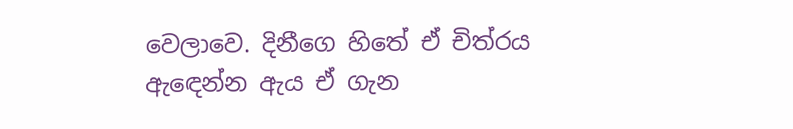වෙලාවෙ. දිනීගෙ හිතේ ඒ චිත්රය ඇඳෙන්න ඇය ඒ ගැන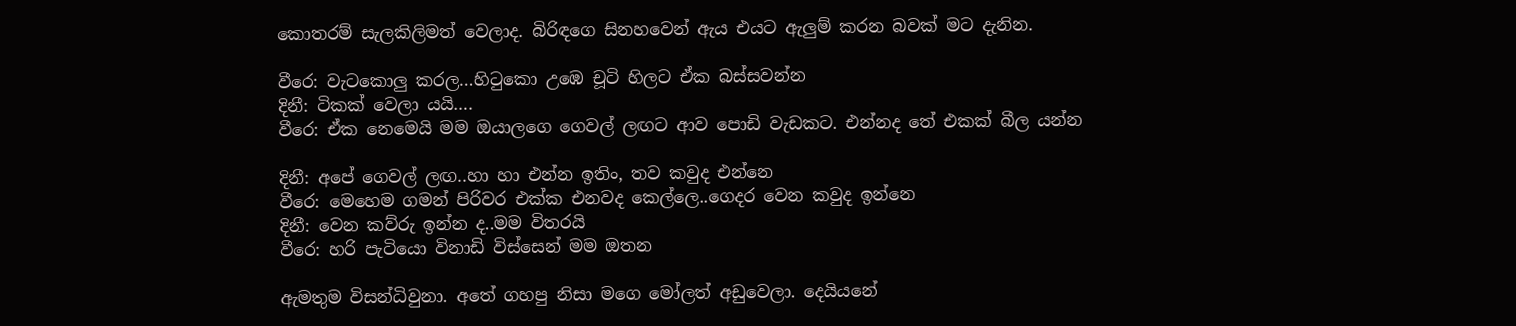කොතරම් සැලකිලිමත් වෙලාද. බිරිඳගෙ සිනහවෙන් ඇය එයට ඇලුම් කරන බවක් මට දැනින.

වීරෙ: වැටකොලු කරල…හිටුකො උඹෙ චූටි හිලට ඒක බස්සවන්න
දිනී: ටිකක් වෙලා යයි….
වීරෙ: ඒක නෙමෙයි මම ඔයාලගෙ ගෙවල් ලඟට ආව පොඩි වැඩකට. එන්නද තේ එකක් බීල යන්න

දිනී: අපේ ගෙවල් ලඟ..හා හා එන්න ඉතිං, තව කවුද එන්නෙ
වීරෙ: මෙහෙම ගමන් පිරිවර එක්ක එනවද කෙල්ලෙ..ගෙදර වෙන කවුද ඉන්නෙ
දිනී: වෙන කව්රු ඉන්න ද..මම විතරයි
වීරෙ: හරි පැටියො විනාඩි විස්සෙන් මම ඔතන

ඇමතුම විසන්ධිවුනා. අතේ ගහපු නිසා මගෙ මෝලත් අඩුවෙලා. දෙයියනේ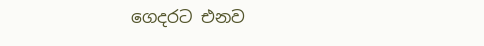ගෙදරට එනව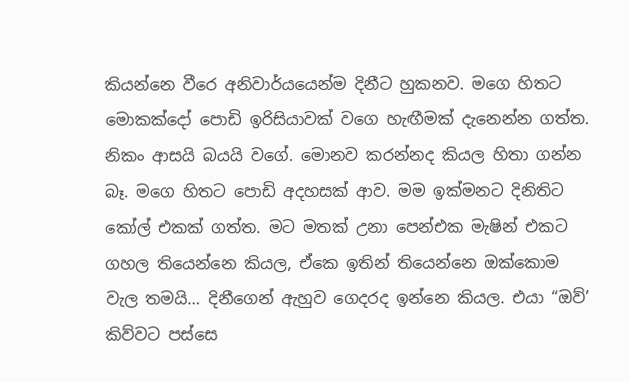කියන්නෙ වීරෙ අනිවාර්යයෙන්ම දිනීට හුකනව. මගෙ හිතට මොකක්දෝ පොඩි ඉරිසියාවක් වගෙ හැඟීමක් දැනෙන්න ගත්ත. නිකං ආසයි බයයි වගේ. මොනව කරන්නද කියල හිතා ගන්න බෑ. මගෙ හිතට පොඩි අදහසක් ආව. මම ඉක්මනට දිනිතිට කෝල් එකක් ගත්ත. මට මතක් උනා පෙන්එක මැෂින් එකට ගහල තියෙන්නෙ කියල, ඒකෙ ඉතින් තියෙන්නෙ ඔක්කොම වැල තමයි… දිනීගෙන් ඇහුව ගෙදරද ඉන්නෙ කියල. එයා “ඔව්’ කිව්වට පස්සෙ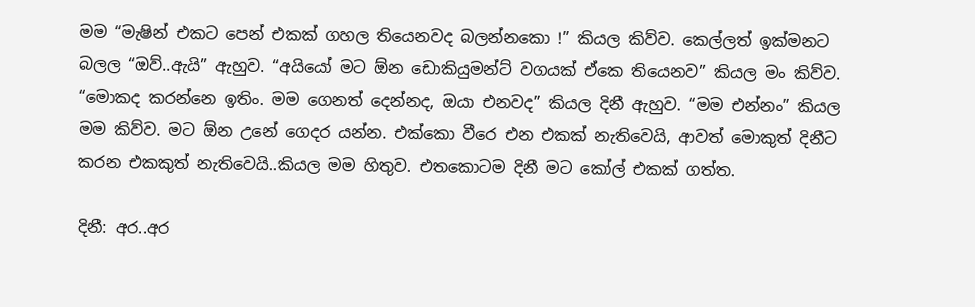මම “මැෂින් එකට පෙන් එකක් ගහල තියෙනවද බලන්නකො !” කියල කිව්ව. කෙල්ලත් ඉක්මනට බලල “ඔව්..ඇයි” ඇහුව. “අයියෝ මට ඕන ඩොකියුමන්ට් වගයක් ඒකෙ තියෙනව” කියල මං කිව්ව. “මොකද කරන්නෙ ඉතිං. මම ගෙනත් දෙන්නද, ඔයා එනවද” කියල දිනී ඇහුව. “මම එන්නං” කියල මම කිව්ව. මට ඕන උනේ ගෙදර යන්න. එක්කො වීරෙ එන එකක් නැතිවෙයි, ආවත් මොකුත් දිනීට කරන එකකුත් නැතිවෙයි..කියල මම හිතුව. එතකොටම දිනී මට කෝල් එකක් ගත්ත.

දිනී: අර..අර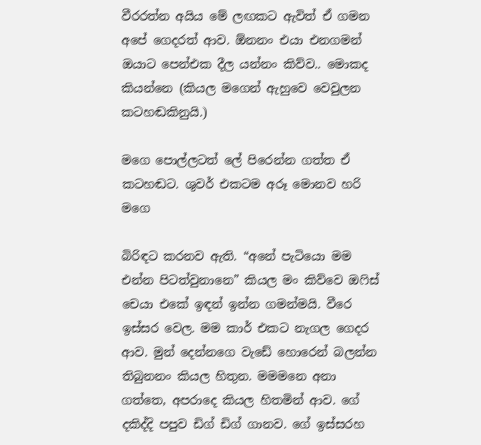වීරරත්න අයිය මේ ලඟකට ඇවිත් ඒ ගමන අපේ ගෙදරත් ආව. ඕනනං එයා එනගමන් ඔයාට පෙන්එක දීල යන්නං කිව්ව.. මොකද කියන්නෙ (කියල මගෙන් ඇහුවෙ වෙවුලන කටහඬකිනුයි.)

මගෙ පොල්ලටත් ලේ පිරෙන්න ගත්ත ඒ කටහඬට. ශුවර් එකටම අරූ මොනව හරි මගෙ

බිරිඳට කරනව ඇති. “අනේ පැටියො මම එන්න පිටත්වුනානෙ” කියල මං කිව්වෙ ඔෆිස් චෙයා එකේ ඉඳන් ඉන්න ගමන්මයි. වීරෙ ඉස්සර වෙල. මම කාර් එකට නැගල ගෙදර ආව. මුන් දෙන්නගෙ වැඩේ හොරෙන් බලන්න තිබුනනං කියල හිතුන. මමමනෙ අනා ගත්තෙ, අපරාදෙ කියල හිතමින් ආව. ගේ දකිද්දි පපුව ඩිග් ඩිග් ගානව. ගේ ඉස්සරහ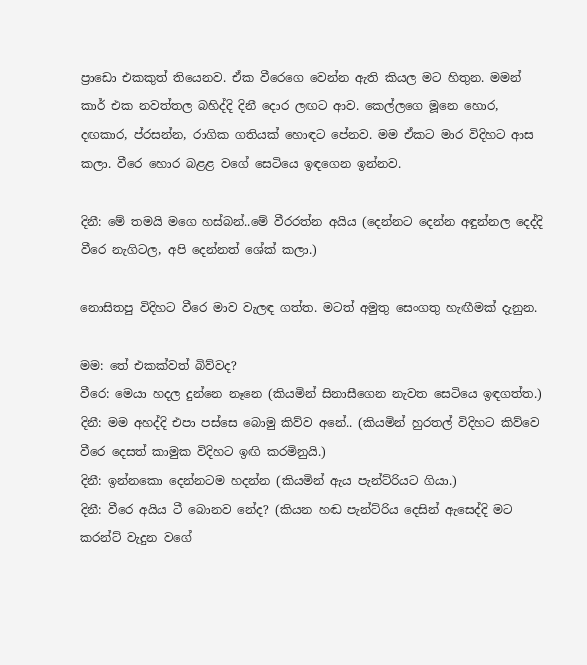ප්‍රාඩො එකකුත් තියෙනව. ඒක වීරෙගෙ වෙන්න ඇති කියල මට හිතුන. මමන් කාර් එක නවත්තල බහිද්දි දිනී දොර ලඟට ආව. කෙල්ලගෙ මූනෙ හොර, දඟකාර, ප්රසන්න, රාගික ගතියක් හොඳට පේනව. මම ඒකට මාර විදිහට ආස කලා. වීරෙ හොර බළළ වගේ සෙටියෙ ඉඳගෙන ඉන්නව.

දිනී: මේ තමයි මගෙ හස්බන්..මේ වීරරත්න අයිය (දෙන්නට දෙන්න අඳුන්නල දෙද්දි වීරෙ නැගිටල, අපි දෙන්නත් ශේක් කලා.)

නොසිතපු විදිහට වීරෙ මාව වැලඳ ගත්ත. මටත් අමුතු සෙංගතු හැඟීමක් දැනුන.

මම: තේ එකක්වත් බිව්වද?
වීරෙ: මෙයා හදල දුන්නෙ නෑනෙ (කියමින් සිනාසීගෙන නැවත සෙටියෙ ඉඳගත්ත.)
දිනී: මම අහද්දි එපා පස්සෙ බොමු කිව්ව අනේ.. (කියමින් හුරතල් විදිහට කිව්වෙ වීරෙ දෙසත් කාමුක විදිහට ඉඟි කරමිනුයි.)
දිනී: ඉන්නකො දෙන්නටම හදන්න (කියමින් ඇය පැන්ට්රියට ගියා.)
දිනී: වීරෙ අයිය ටී බොනව නේද? (කියන හඬ පැන්ට්රිය දෙසින් ඇසෙද්දි මට කරන්ට් වැදුන වගේ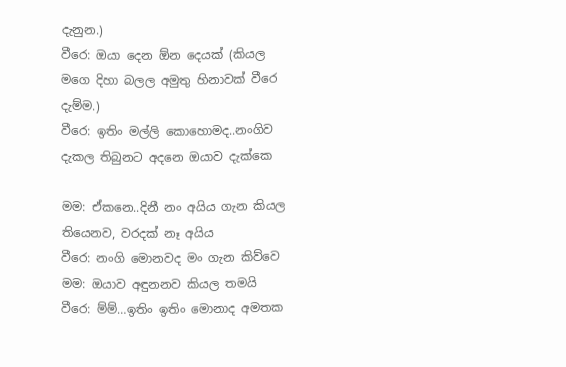දැනුන.)
වීරෙ: ඔයා දෙන ඕන දෙයක් (කියල මගෙ දිහා බලල අමුතු හිනාවක් වීරෙ දැම්ම.)
වීරෙ: ඉතිං මල්ලි කොහොමද..නංගිව දැකල තිබුනට අදනෙ ඔයාව දැක්කෙ

මම: ඒකනෙ..දිනී නං අයිය ගැන කියල තියෙනව, වරදක් නෑ අයිය
වීරෙ: නංගි මොනවද මං ගැන කිව්වෙ
මම: ඔයාව අඳුනනව කියල තමයි
වීරෙ: ම්ම්…ඉතිං ඉතිං මොනාද අමතක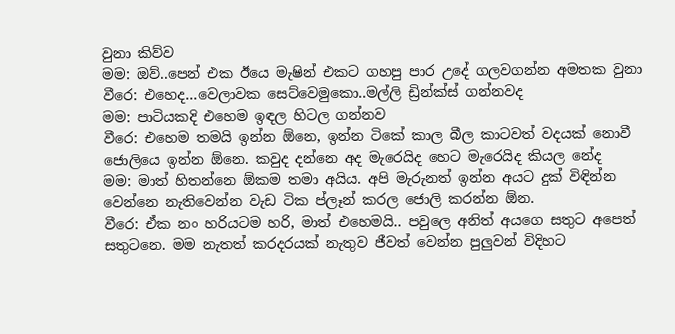වුනා කිව්ව
මම: ඔව්..පෙන් එක ඊයෙ මැෂින් එකට ගහපු පාර උදේ ගලවගන්න අමතක වුනා
වීරෙ: එහෙද…වෙලාවක සෙට්වෙමුකො..මල්ලි ඩ්‍රින්ක්ස් ගන්නවද
මම: පාටියකදි එහෙම ඉඳල හිටල ගන්නව
වීරෙ: එහෙම තමයි ඉන්න ඕනෙ, ඉන්න ටිකේ කාල බීල කාටවත් වදයක් නොවී ජොලියෙ ඉන්න ඕනෙ. කවුද දන්නෙ අද මැරෙයිද හෙට මැරෙයිද කියල නේද
මම: මාත් හිතන්නෙ ඕකම තමා අයිය. අපි මැරුනත් ඉන්න අයට දුක් විඳින්න වෙන්නෙ නැතිවෙන්න වැඩ ටික ප්ලෑන් කරල ජොලි කරන්න ඕන.
වීරෙ: ඒක නං හරියටම හරි, මාත් එහෙමයි.. පවුලෙ අනිත් අයගෙ සතුට අපෙත් සතුටනෙ. මම නැතත් කරදරයක් නැතුව ජීවත් වෙන්න පුලුවන් විදිහට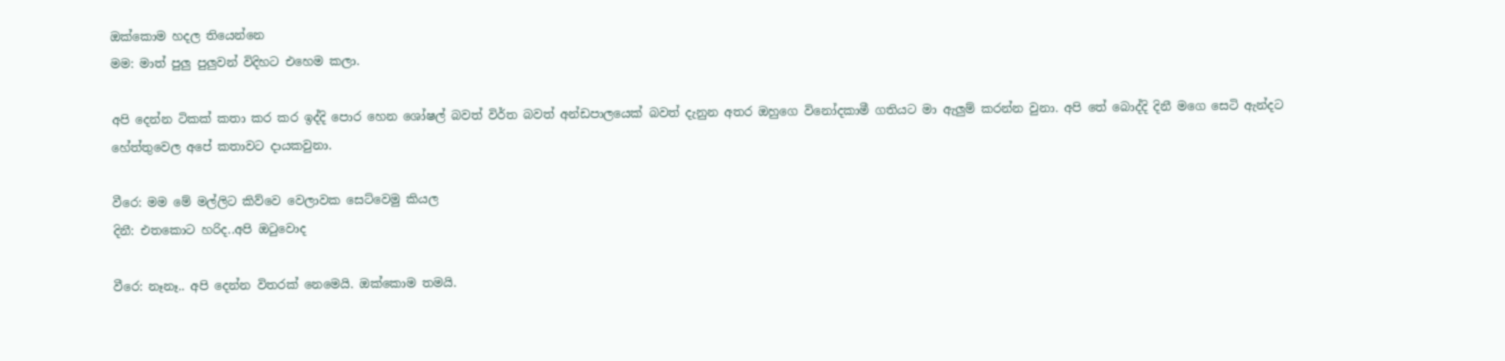ඔක්කොම හදල තියෙන්නෙ
මම: මාත් පුලු පුලුවන් විදිහට එහෙම කලා.

අපි දෙන්න ටිකක් කතා කර කර ඉද්දි පොර හෙන ශෝෂල් බවත් විර්ත බවත් අන්ඩපාලයෙක් බවත් දැනුන අතර ඔහුගෙ විනෝදකාමී ගතියට මා ඇලුම් කරන්න වුනා. අපි තේ බොද්දි දිනී මගෙ සෙටි ඇන්දට හේත්තුවෙල අපේ කතාවට දායකවුනා.

වීරෙ: මම මේ මල්ලිට කිව්වෙ වෙලාවක සෙට්වෙමු කියල
දිනී: එතකොට හරිද..අපි ඔටුවොද

වීරෙ: නෑනෑ.. අපි දෙන්න විතරක් නෙමෙයි. ඔක්කොම තමයි.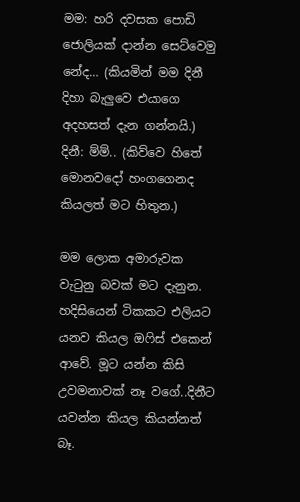මම: හරි දවසක පොඩි ජොලියක් දාන්න සෙට්වෙමු නේද… (කියමින් මම දිනී දිහා බැලුවෙ එයාගෙ අදහසත් දැන ගන්නයි.)
දිනී: ම්ම්.. (කිව්වෙ හිතේ මොනවදෝ හංගගෙනද කියලත් මට හිතුන.)

මම ලොක අමාරුවක වැටුනු බවක් මට දැනුන. හදිසියෙන් ටිකකට එලියට යනව කියල ඔෆිස් එකෙන් ආවේ. මූට යන්න කිසි උවමනාවක් නෑ වගේ..දිනීට යවන්න කියල කියන්නත් බෑ.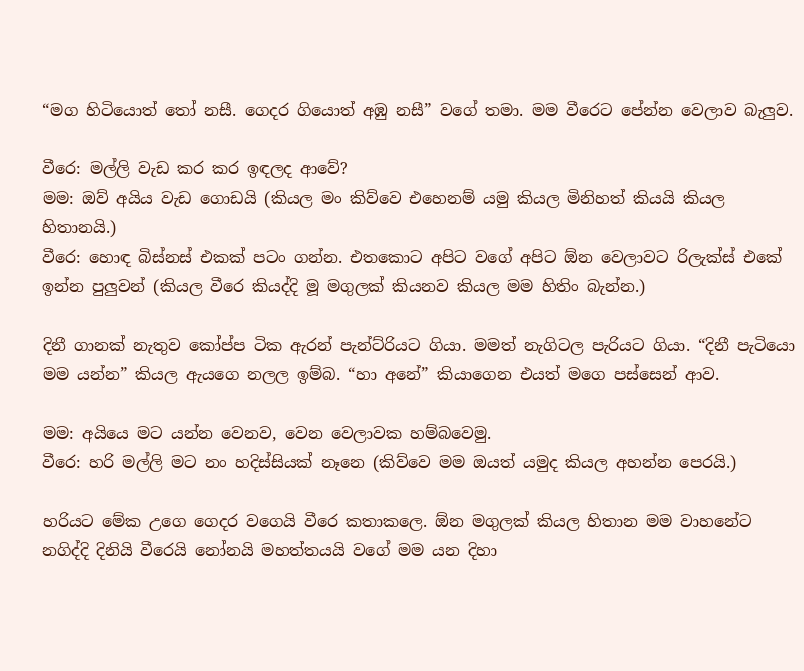“මග හිටියොත් තෝ නසී. ගෙදර ගියොත් අඹු නසී” වගේ තමා. මම වීරෙට පේන්න වෙලාව බැලුව.

වීරෙ: මල්ලි වැඩ කර කර ඉඳලද ආවේ?
මම: ඔව් අයිය වැඩ ගොඩයි (කියල මං කිව්වෙ එහෙනම් යමු කියල මිනිහත් කියයි කියල හිතානයි.)
වීරෙ: හොඳ බිස්නස් එකක් පටං ගන්න. එතකොට අපිට වගේ අපිට ඕන වෙලාවට රිලැක්ස් එකේ ඉන්න පුලුවන් (කියල වීරෙ කියද්දි මූ මගුලක් කියනව කියල මම හිතිං බැන්න.)

දිනී ගානක් නැතුව කෝප්ප ටික ඇරන් පැන්ට්රියට ගියා. මමත් නැගිටල පැරියට ගියා. “දිනී පැටියො මම යන්න” කියල ඇයගෙ නලල ඉම්බ. “හා අනේ” කියාගෙන එයත් මගෙ පස්සෙන් ආව.

මම: අයියෙ මට යන්න වෙනව, වෙන වෙලාවක හම්බවෙමු.
වීරෙ: හරි මල්ලි මට නං හදිස්සියක් නෑනෙ (කිව්වෙ මම ඔයත් යමුද කියල අහන්න පෙරයි.)

හරියට මේක උගෙ ගෙදර වගෙයි වීරෙ කතාකලෙ. ඕන මගුලක් කියල හිතාන මම වාහනේට නගිද්දි දිනියි වීරෙයි නෝනයි මහත්තයයි වගේ මම යන දිහා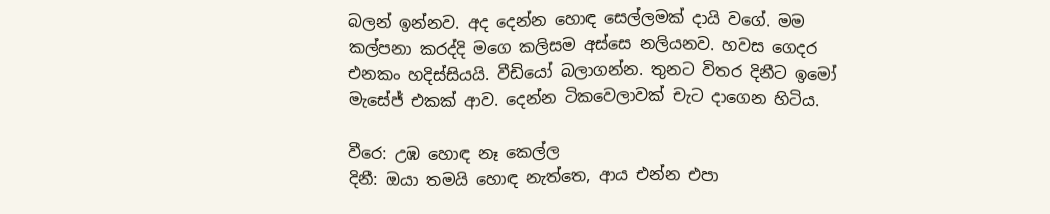බලන් ඉන්නව. අද දෙන්න හොඳ සෙල්ලමක් දායි වගේ. මම කල්පනා කරද්දි මගෙ කලිසම අස්සෙ නලියනව. හවස ගෙදර එනකං හදිස්සියයි. වීඩියෝ බලාගන්න. තුනට විතර දිනීට ඉමෝ මැසේජ් එකක් ආව. දෙන්න ටිකවෙලාවක් චැට දාගෙන හිටිය.

වීරෙ: උඹ හොඳ නෑ කෙල්ල
දිනී: ඔයා තමයි හොඳ නැත්තෙ, ආය එන්න එපා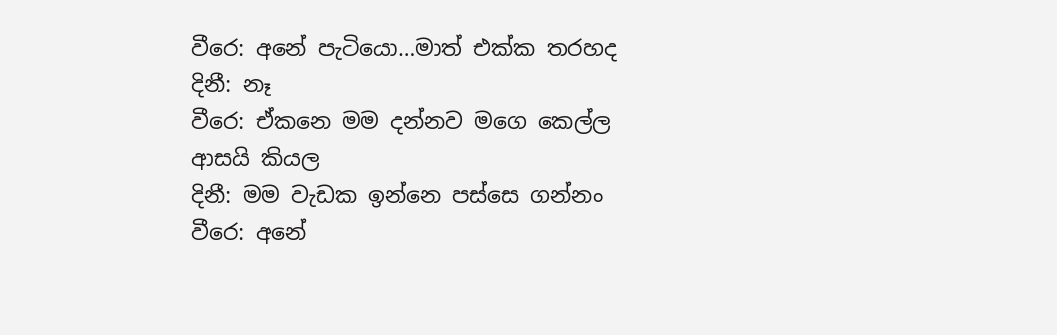වීරෙ: අනේ පැටියො…මාත් එක්ක තරහද
දිනී: නෑ
වීරෙ: ඒකනෙ මම දන්නව මගෙ කෙල්ල ආසයි කියල
දිනී: මම වැඩක ඉන්නෙ පස්සෙ ගන්නං
වීරෙ: අනේ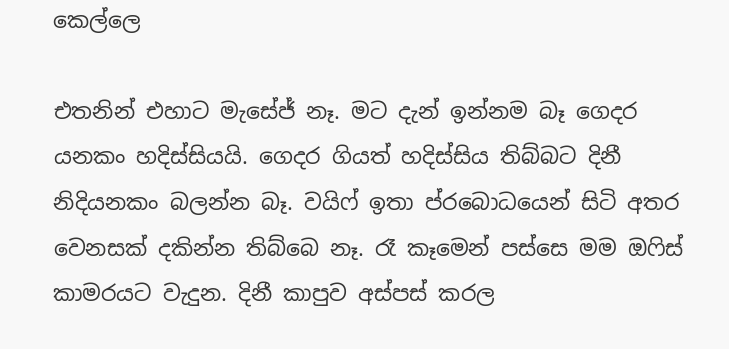කෙල්ලෙ

එතනින් එහාට මැසේජ් නෑ. මට දැන් ඉන්නම බෑ ගෙදර යනකං හදිස්සියයි. ගෙදර ගියත් හදිස්සිය තිබ්බට දිනී නිදියනකං බලන්න බෑ. වයිෆ් ඉතා ප්රබොධයෙන් සිටි අතර වෙනසක් දකින්න තිබ්බෙ නෑ. රෑ කෑමෙන් පස්සෙ මම ඔෆිස් කාමරයට වැදුන. දිනී කාපුව අස්පස් කරල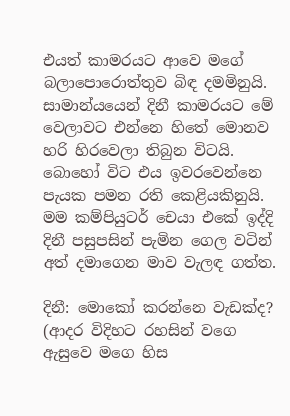එයත් කාමරයට ආවෙ මගේ බලාපොරොත්තුව බිඳ දමමිනුයි. සාමාන්යයෙන් දිනී කාමරයට මේ වෙලාවට එන්නෙ හිතේ මොනව හරි හිරවෙලා තිබුන විටයි. බොහෝ විට එය ඉවරවෙන්නෙ පැයක පමන රති කෙළියකිනුයි. මම කම්පියුටර් චෙයා එකේ ඉද්දි දිනී පසුපසින් පැමින ගෙල වටින් අත් දමාගෙන මාව වැලඳ ගත්ත.

දිනී: මොකෝ කරන්නෙ වැඩක්ද? (ආදර විදිහට රහසින් වගෙ ඇසුවෙ මගෙ හිස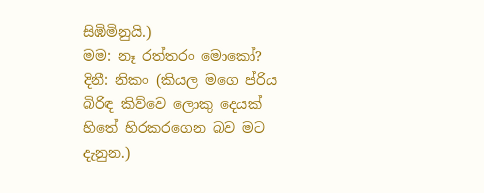සිඹිමිනුයි.)
මම: නෑ රත්තරං මොකෝ?
දිනී: නිකං (කියල මගෙ ප්රිය බිරිඳ කිව්වෙ ලොකු දෙයක් හිතේ හිරකරගෙන බව මට දැනුන.)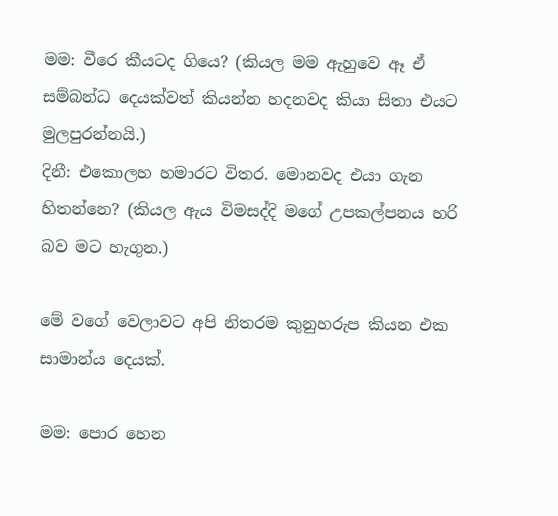මම: වීරෙ කීයටද ගියෙ? (කියල මම ඇහුවෙ ඈ ඒ සම්බන්ධ දෙයක්වත් කියන්න හදනවද කියා සිතා එයට මුලපුරන්නයි.)
දිනී: එකොලහ හමාරට විතර. මොනවද එයා ගැන හිතන්නෙ? (කියල ඇය විමසද්දි මගේ උපකල්පනය හරි බව මට හැගුන.)

මේ වගේ වෙලාවට අපි නිතරම කුනුහරුප කියන එක සාමාන්ය දෙයක්.

මම: පොර හෙන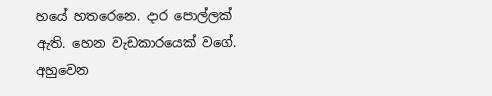හයේ හතරෙනෙ. දාර පොල්ලක් ඇති. හෙන වැඩකාරයෙක් වගේ. අහුවෙන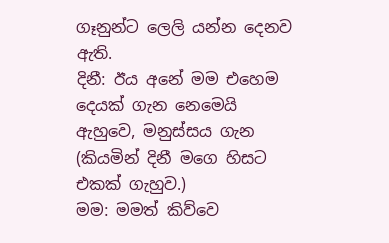ගෑනුන්ට ලෙලි යන්න දෙනව ඇති.
දිනී: ඊය අනේ මම එහෙම දෙයක් ගැන නෙමෙයි ඇහුවෙ, මනුස්සය ගැන (කියමින් දිනී මගෙ හිසට එකක් ගැහුව.)
මම: මමත් කිව්වෙ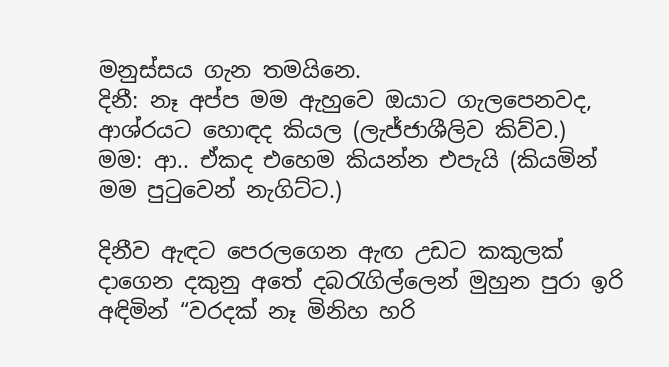මනුස්සය ගැන තමයිනෙ.
දිනී: නෑ අප්ප මම ඇහුවෙ ඔයාට ගැලපෙනවද, ආශ්රයට හොඳද කියල (ලැජ්ජාශීලිව කිව්ව.)
මම: ආ.. ඒකද එහෙම කියන්න එපැයි (කියමින් මම පුටුවෙන් නැගිට්ට.)

දිනීව ඇඳට පෙරලගෙන ඇඟ උඩට කකුලක් දාගෙන දකුනු අතේ දබරැගිල්ලෙන් මුහුන පුරා ඉරි අඳිමින් “වරදක් නෑ මිනිහ හරි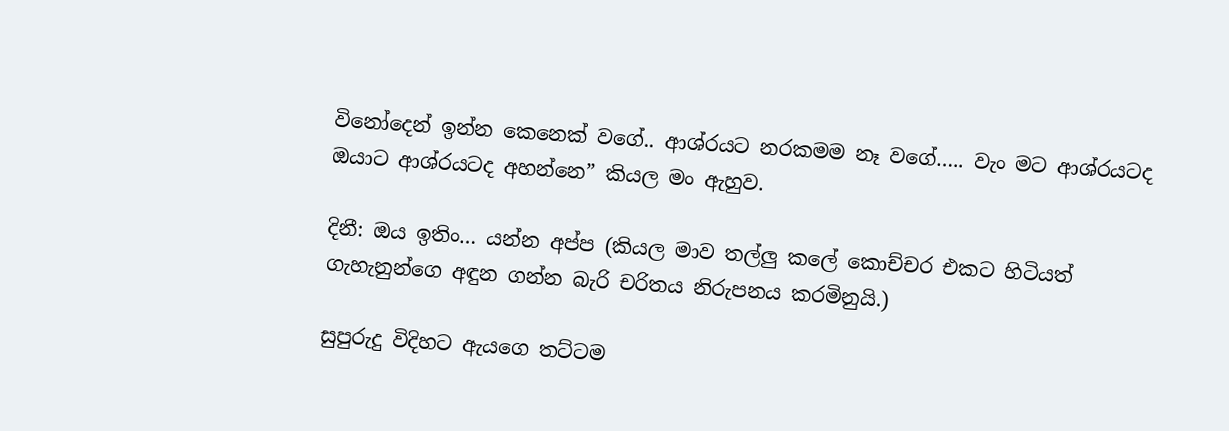විනෝදෙන් ඉන්න කෙනෙක් වගේ.. ආශ්රයට නරකමම නෑ වගේ….. වැං මට ආශ්රයටද ඔයාට ආශ්රයටද අහන්නෙ” කියල මං ඇහුව.

දිනී: ඔය ඉතිං… යන්න අප්ප (කියල මාව තල්ලු කලේ කොච්චර එකට හිටියත් ගැහැනුන්ගෙ අඳුන ගන්න බැරි චරිතය නිරුපනය කරමිනුයි.)

සුපුරුදු විදිහට ඇයගෙ තට්ටම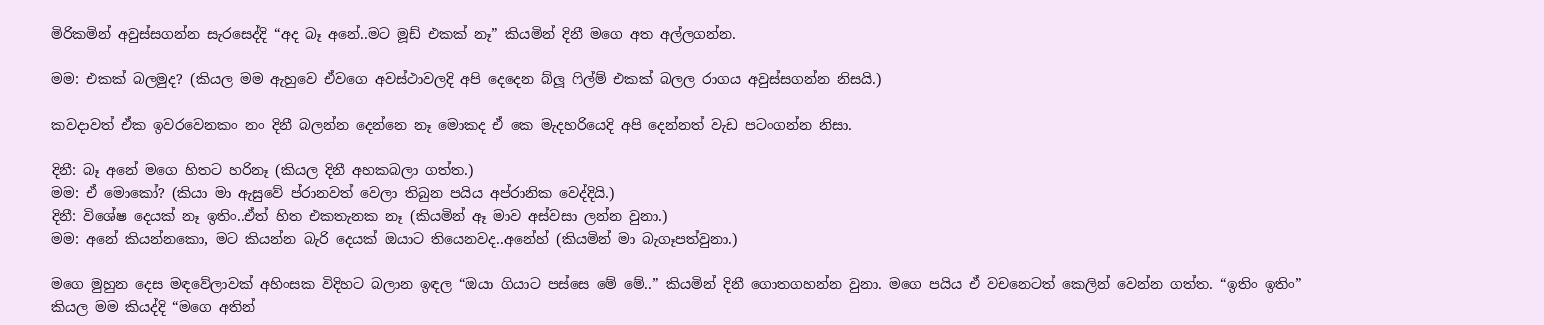මිරිකමින් අවුස්සගන්න සැරසෙද්දි “අද බෑ අනේ..මට මූඩ් එකක් නෑ” කියමින් දිනී මගෙ අත අල්ලගන්න.

මම: එකක් බලමුද? (කියල මම ඇහුවෙ ඒවගෙ අවස්ථාවලදි අපි දෙදෙන බ්ලූ ෆිල්ම් එකක් බලල රාගය අවුස්සගන්න නිසයි.)

කවදාවත් ඒක ඉවරවෙනකං නං දිනී බලන්න දෙන්නෙ නෑ මොකද ඒ කෙ මැදහරියෙදි අපි දෙන්නත් වැඩ පටංගන්න නිසා.

දිනී: බෑ අනේ මගෙ හිතට හරිනෑ (කියල දිනී අහකබලා ගත්ත.)
මම: ඒ මොකෝ? (කියා මා ඇසුවේ ප්රානවත් වෙලා තිබුන පයිය අප්රානික වෙද්දියි.)
දිනී: විශේෂ දෙයක් නෑ ඉතිං..ඒත් හිත එකතැනක නෑ (කියමින් ඈ මාව අස්වසා ලන්න වුනා.)
මම: අනේ කියන්නකො, මට කියන්න බැරි දෙයක් ඔයාට තියෙනවද..අනේහ් (කියමින් මා බැගෑපත්වුනා.)

මගෙ මුහුන දෙස මඳවේලාවක් අහිංසක විදිහට බලාන ඉඳල “ඔයා ගියාට පස්සෙ මේ මේ..” කියමින් දිනී ගොතගහන්න වුනා. මගෙ පයිය ඒ වචනෙටත් කෙලින් වෙන්න ගත්ත. “ඉතිං ඉතිං” කියල මම කියද්දි “මගෙ අතින්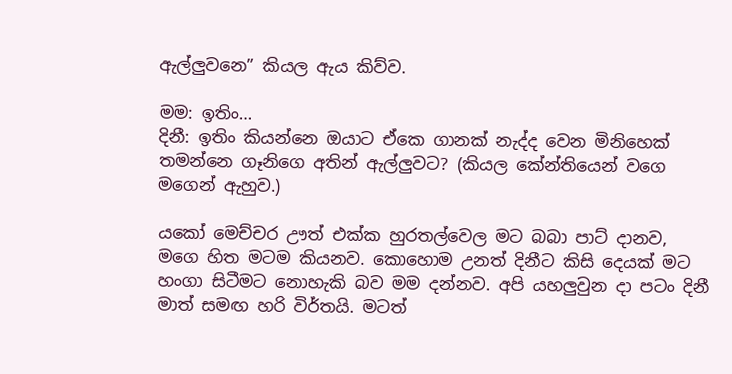ඇල්ලුවනෙ” කියල ඇය කිව්ව.

මම: ඉතිං…
දිනී: ඉතිං කියන්නෙ ඔයාට ඒකෙ ගානක් නැද්ද වෙන මිනිහෙක් තමන්නෙ ගෑනිගෙ අතින් ඇල්ලුවට? (කියල කේන්තියෙන් වගෙ මගෙන් ඇහුව.)

යකෝ මෙච්චර ඌත් එක්ක හුරතල්වෙල මට බබා පාට් දානව, මගෙ හිත මටම කියනව. කොහොම උනත් දිනීට කිසි දෙයක් මට හංගා සිටීමට නොහැකි බව මම දන්නව. අපි යහලුවුන දා පටං දිනී මාත් සමඟ හරි විර්තයි. මටත්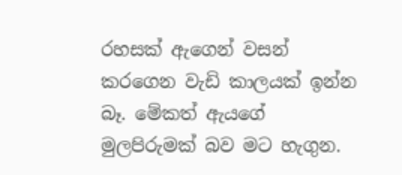රහසක් ඇගෙන් වසන් කරගෙන වැඩි කාලයක් ඉන්න බෑ. මේකත් ඇයගේ මුලපිරුමක් බව මට හැගුන.